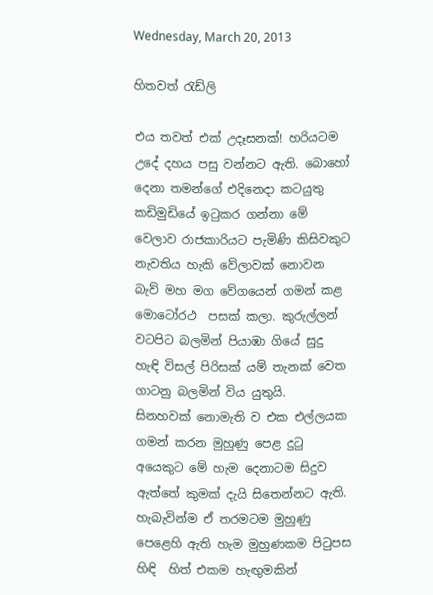Wednesday, March 20, 2013

හිතවත් රැඩ්ලි

එය තවත් එක් උදෑසනක්! හරියටම උදේ දහය පසු වන්නට ඇති. බොහෝ දෙනා තමන්ගේ එදිනෙදා කටයුතු කඩිමුඩියේ ඉටුකර ගන්නා මේ වෙලාව රාජකාරියට පැමිණි කිසිවකුට නැවතිය හැකි වේලාවක් නොවන බැව් මහ මග වේගයෙන් ගමන් කළ මොටෝරථ  පසක් කලා. කුරුල්ලන් වටපිට බලමින් පියාඹා ගියේ සුදු හැඳි විසල් පිරිසක් යම් තැනක් වෙත ගාටනු බලමින් විය යුතුයි.  සිනහවක් නොමැති ව එක එල්ලයක ගමන් කරන මුහුණු පෙළ දුටු අයෙකුට මේ හැම දෙනාටම සිදුව ඇත්තේ කුමක් දැයි සිතෙන්නට ඇති. හැබැවින්ම ඒ තරමටම මුහුණු පෙළෙහි ඇති හැම මුහුණකම පිටුපස හිඳි  හිත් එකම හැඟුමකින්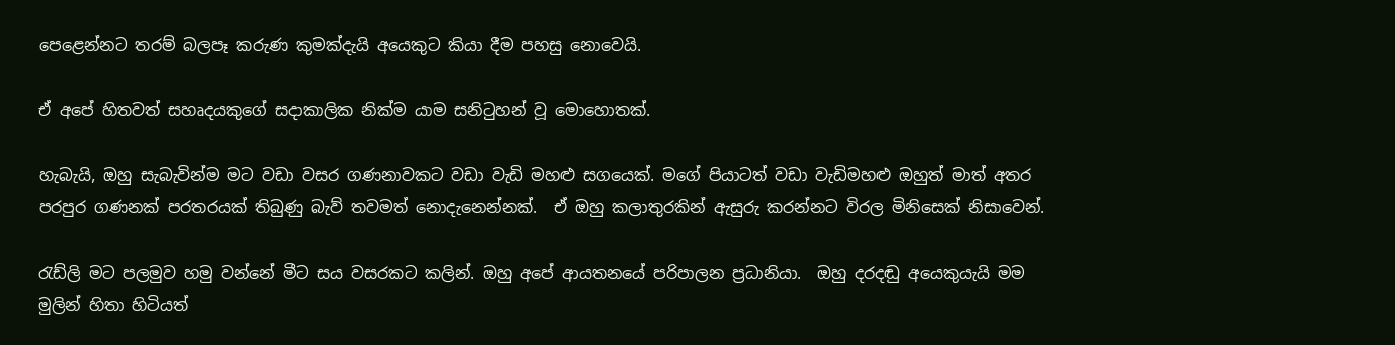පෙළෙන්නට තරම් බලපෑ කරුණ කුමක්දැයි අයෙකුට කියා දීම පහසු නොවෙයි.

ඒ අපේ හිතවත් සහෘදයකුගේ සදාකාලික නික්ම යාම සනිටුහන් වූ මොහොතක්.

හැබැයි, ඔහු සැබැවින්ම මට වඩා වසර ගණනාවකට වඩා වැඩි මහළු සගයෙක්. මගේ පියාටත් වඩා වැඩිමහළු ඔහුත් මාත් අතර පරපුර ගණනක් පරතරයක් තිබුණු බැව් තවමත් නොදැනෙන්නක්.  ඒ ඔහු කලාතුරකින් ඇසුරු කරන්නට විරල මිනිසෙක් නිසාවෙන්.

රැඩ්ලි මට පලමුව හමු වන්නේ මීට සය වසරකට කලින්. ඔහු අපේ ආයතනයේ පරිපාලන ප්‍රධානියා.  ඔහු දරදඬු අයෙකුයැයි මම මුලින් හිතා හිටියත්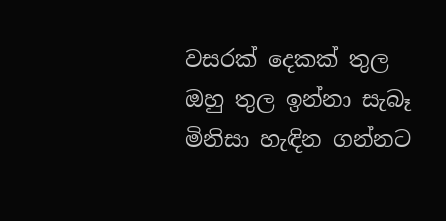වසරක් දෙකක් තුල ඔහු තුල ඉන්නා සැබෑ මිනිසා හැඳින ගන්නට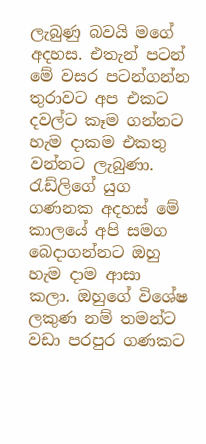ලැබුණු බවයි මගේ අදහස. එතැන් පටන් මේ වසර පටන්ගන්න තුරාවට අප එකට දවල්ට කෑම ගන්නට හැම දාකම එකතු වන්නට ලැබුණා. රැඩ්ලිගේ යුග ගණනක අදහස් මේ කාලයේ අපි සමග බෙදාගන්නට ඔහු හැම දාම ආසා කලා. ඔහුගේ විශේෂ ලකුණ නම් තමන්ට වඩා පරපුර ගණකට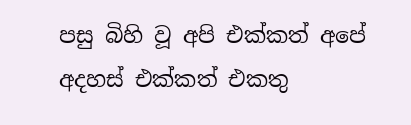පසු බිහි වූ අපි එක්කත් අපේ අදහස් එක්කත් එකතු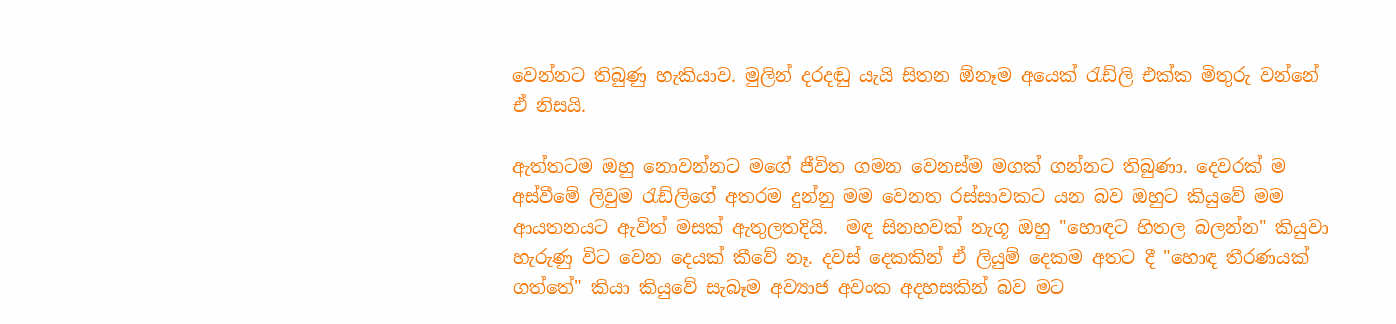වෙන්නට තිබුණු හැකියාව. මුලින් දරදඬු යැයි සිතන ඕනෑම අයෙක් රැඩ්ලි එක්ක මිතුරු වන්නේ ඒ නිසයි.

ඇත්තටම ඔහු නොවන්නට මගේ ජීවිත ගමන වෙනස්ම මගක් ගන්නට තිබුණා. දෙවරක් ම  අස්වීමේ ලිවුම රැඩ්ලිගේ අතරම දුන්නු මම වෙනත රස්සාවකට යන බව ඔහුට කියුවේ මම ආයතනයට ඇවිත් මසක් ඇතුලතදියි.  මඳ සිනහවක් නැගූ ඔහු "හොඳට හිතල බලන්න" කියුවා හැරුණු විට වෙන දෙයක් කීවේ නෑ. දවස් දෙකකින් ඒ ලියුම් දෙකම අතට දී "හොඳ තීරණයක් ගත්තේ" කියා කියුවේ සැබෑම අව්‍යාජ අවංක අදහසකින් බව මට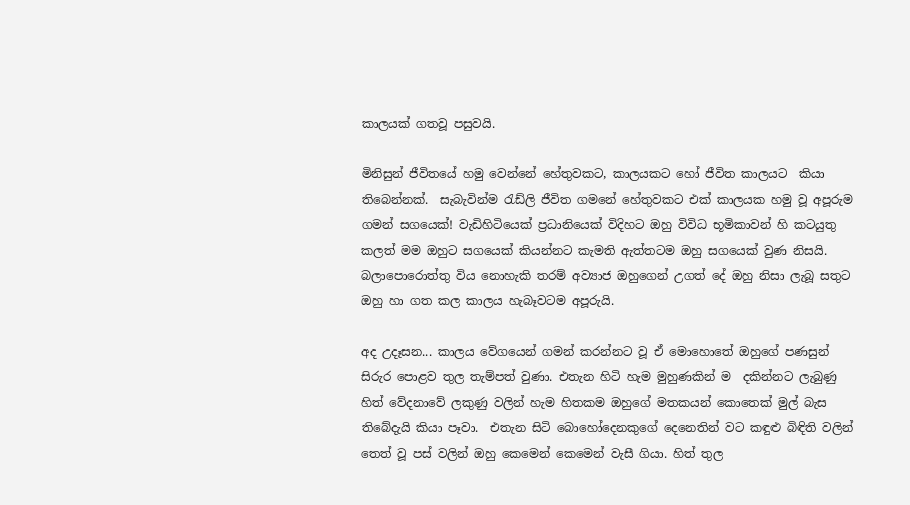කාලයක් ගතවූ පසුවයි.

මිනිසුන් ජීවිතයේ හමු වෙන්නේ හේතුවකට, කාලයකට හෝ ජීවිත කාලයට  කියා තිබෙන්නක්.  සැබැවින්ම රැඩ්ලි ජීවිත ගමනේ හේතුවකට එක් කාලයක හමු වූ අපූරුම ගමන් සගයෙක්! වැඩිහිටියෙක් ප්‍රධානියෙක් විදිහට ඔහු විවිධ භූමිකාවන් හි කටයුතු කලත් මම ඔහුට සගයෙක් කියන්නට කැමති ඇත්තටම ඔහු සගයෙක් වුණ නිසයි. බලාපොරොත්තු විය නොහැකි තරම් අව්‍යාජ ඔහුගෙන් උගත් දේ ඔහු නිසා ලැබූ සතුට ඔහු හා ගත කල කාලය හැබෑවටම අපූරුයි.

අද උදෑසන... කාලය වේගයෙන් ගමන් කරන්නට වූ ඒ මොහොතේ ඔහුගේ පණසුන් සිරුර පොළව තුල තැම්පත් වුණා. එතැන හිටි හැම මුහුණකින් ම  දකින්නට ලැබුණු හිත් වේදනාවේ ලකුණු වලින් හැම හිතකම ඔහුගේ මතකයන් කොතෙක් මුල් බැස තිබේදැයි කියා පෑවා.  එතැන සිටි බොහෝදෙනකුගේ දෙනෙතින් වට කඳුළු බිඳිති වලින් තෙත් වූ පස් වලින් ඔහු කෙමෙන් කෙමෙන් වැසී ගියා. හිත් තුල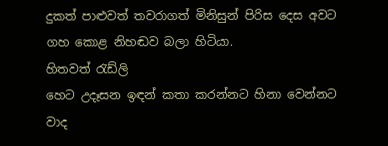දුකත් පාළුවත් තවරාගත් මිනිසුන් පිරිස දෙස අවට ගහ කොළ නිහඬව බලා හිටියා.
හිතවත් රැඩ්ලි
හෙට උදෑසන ඉඳන් කතා කරන්නට හිනා වෙන්නට වාද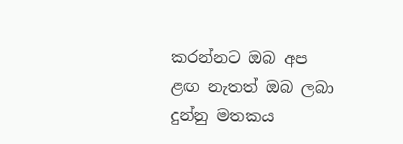කරන්නට ඔබ අප ළඟ නැතත් ඔබ ලබා දුන්නු මතකය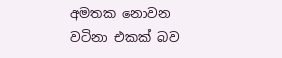අමතක නොවන වටිනා එකක් බව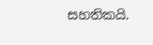සහතිකයි.